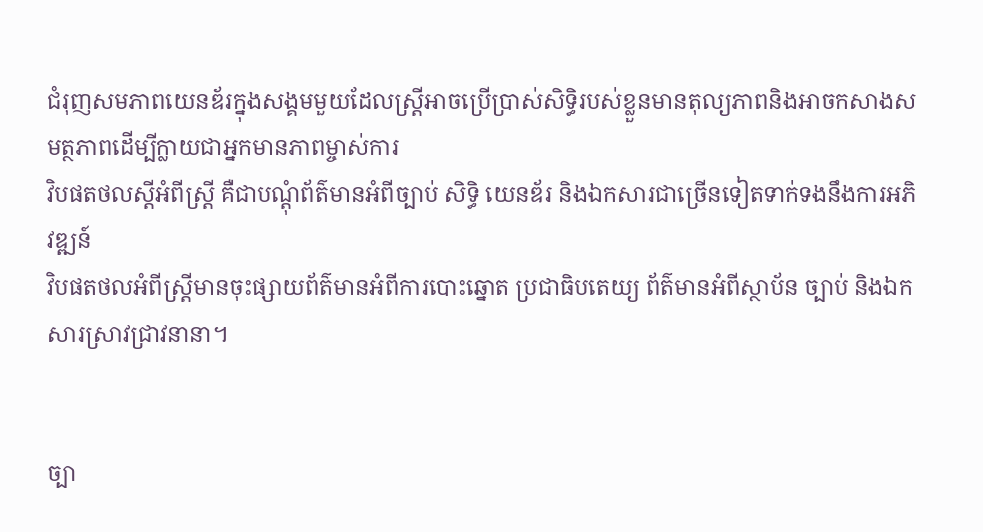ជំរុញសមភាពយេនឌ័រក្នុងសង្គមមួយដែលស្ត្រីអាចប្រើប្រាស់សិទ្ធិរបស់ខ្លួនមានតុល្យភាពនិងអាចកសាងសមត្ថភាពដើម្បីក្លាយជាអ្នកមានភាពម្ចាស់ការ
វិបផតថលស្តីអំពីស្ត្រី គឺជាបណ្តុំព័ត៌មានអំពីច្បាប់ សិទ្ធិ យេនឌ័រ និងឯកសារជាច្រើនទៀតទាក់ទងនឹងការអភិវឌ្ឍន៍
វិបផតថលអំពីស្ត្រីមានចុះផ្សាយព័ត៌មានអំពីការបោះឆ្នោត ប្រជាធិបតេយ្យ ព័ត៌មានអំពីស្ថាប័ន ច្បាប់ និងឯកសារស្រាវជ្រាវនានា។


ច្បា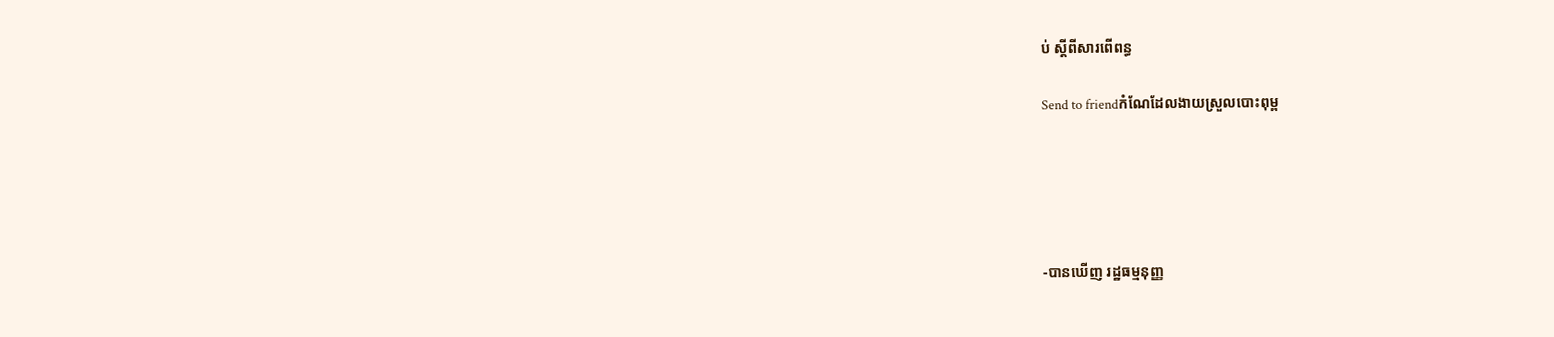ប់ ស្ដីពីសារពើពន្ធ

Send to friendកំណែដែលងាយស្រួលបោះពុម្ព





-បានឃើញ រដ្ឋធម្មនុញ្ញ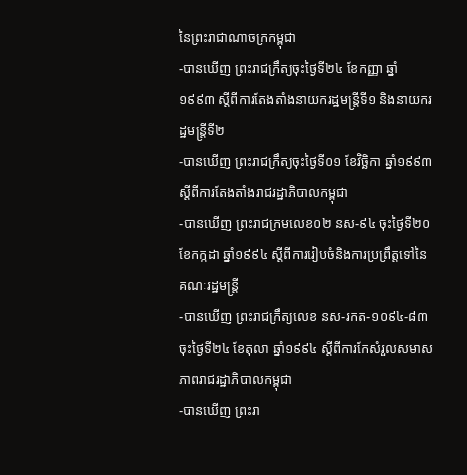នៃព្រះរាជាណាចក្រកម្ពុជា
-បានឃើញ ព្រះរាជក្រឹត្យចុះថ្ងៃទី២៤ ខែកញ្ញា ឆ្នាំ១៩៩៣ ស្ដីពីការតែងតាំងនាយករដ្ឋមន្ត្រីទី១ និងនាយករដ្ឋមន្ត្រីទី២
-បានឃើញ ព្រះរាជក្រឹត្យចុះថ្ងៃទី០១ ខែវិច្ឆិកា ឆ្នាំ១៩៩៣ ស្ដីពីការតែងតាំងរាជរដ្ឋាភិបាលកម្ពុជា
-បានឃើញ ព្រះរាជក្រមលេខ០២ នស-៩៤ ចុះថ្ងៃទី២០ ខែកក្កដា ឆ្នាំ១៩៩៤ ស្ដីពីការរៀបចំនិងការប្រព្រឹត្តទៅនៃគណៈរដ្ឋមន្ត្រី
-បានឃើញ ព្រះរាជក្រឹត្យលេខ នស-រកត-១០៩៤-៨៣ ចុះថ្ងៃទី២៤ ខែតុលា ឆ្នាំ១៩៩៤ ស្ដីពីការកែសំរួលសមាសភាពរាជរដ្ឋាភិបាលកម្ពុជា
-បានឃើញ ព្រះរា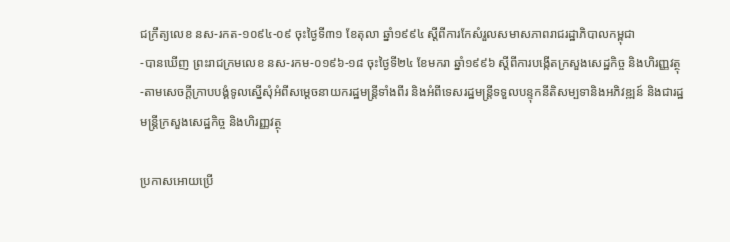ជក្រឹត្យលេខ នស-រកត-១០៩៤-០៩ ចុះថ្ងៃទី៣១ ខែតុលា ឆ្នាំ១៩៩៤ ស្ដីពីការកែសំរួលសមាសភាពរាជរដ្ឋាភិបាលកម្ពុជា
-បានឃើញ ព្រះរាជក្រមលេខ នស-រកម-០១៩៦-១៨ ចុះថ្ងៃទី២៤ ខែមករា ឆ្នាំ១៩៩៦ ស្ដីពីការបង្កើតក្រសួងសេដ្ឋកិច្ច និងហិរញ្ញវត្ថុ
-តាមសេចក្ដីក្រាបបង្គំទូលស្នើសុំអំពីសម្ដេចនាយករដ្ឋមន្ត្រីទាំងពីរ និងអំពីទេសរដ្ឋមន្ត្រីទទួលបន្ទុកនីតិសម្បទានិងអភិវឌ្ឍន៍ និងជារដ្ឋមន្ត្រីក្រសួងសេដ្ឋកិច្ច និងហិរញ្ញវត្ថុ

ប្រកាសអោយប្រើ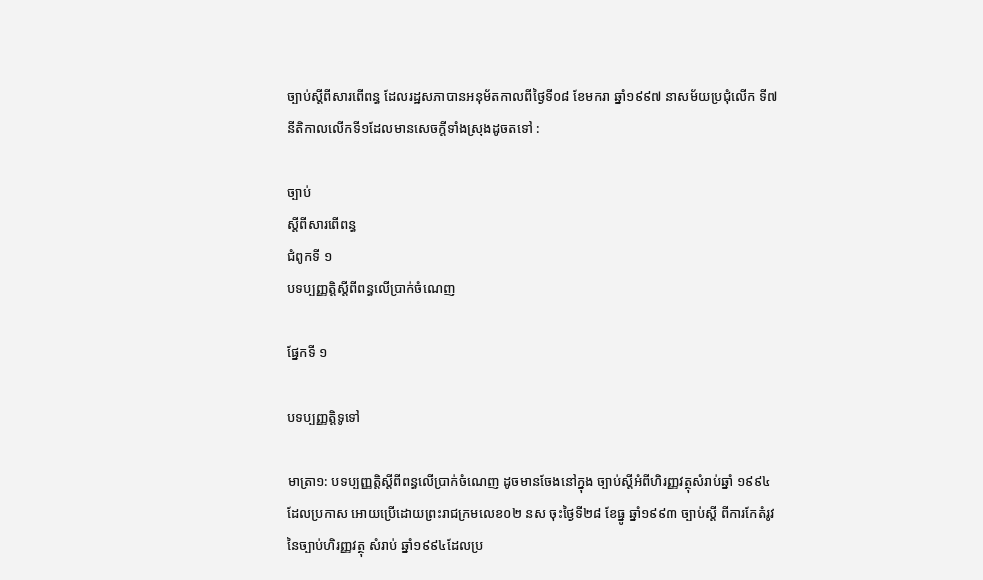ច្បាប់ស្ដីពីសារពើពន្ធ ដែលរដ្ឋសភាបានអនុម័តកាលពីថ្ងៃទី០៨ ខែមករា ឆ្នាំ១៩៩៧ នាសម័យប្រជុំលើក ទី៧ នីតិកាលលើកទី១ដែលមានសេចក្ដីទាំងស្រុងដូចតទៅ :

ច្បាប់
ស្ដីពីសារពើពន្ធ
ជំពូកទី ១
បទប្បញ្ញត្តិស្ដីពីពន្ធលើប្រាក់ចំណេញ

ផ្នែកទី ១

បទប្បញ្ញត្តិទូទៅ

មាត្រា១: បទប្បញ្ញត្តិស្ដីពីពន្ធលើប្រាក់ចំណេញ ដូចមានចែងនៅក្នុង ច្បាប់ស្ដីអំពីហិរញ្ញវត្ថុសំរាប់ឆ្នាំ ១៩៩៤ ដែលប្រកាស អោយប្រើដោយព្រះរាជក្រមលេខ០២ នស ចុះថ្ងៃទី២៨ ខែធ្នូ ឆ្នាំ១៩៩៣ ច្បាប់ស្ដី ពីការកែតំរូវ នៃច្បាប់ហិរញ្ញវត្ថុ សំរាប់ ឆ្នាំ១៩៩៤ដែលប្រ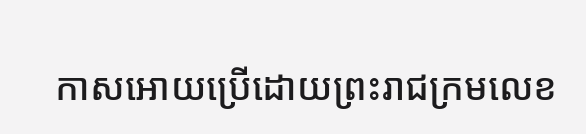កាសអោយប្រើដោយព្រះរាជក្រមលេខ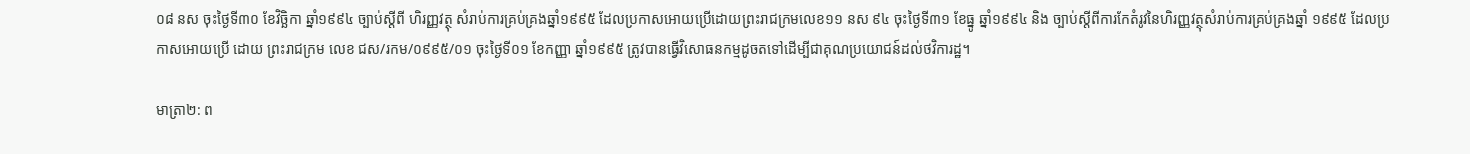០៨ នស ចុះថ្ងៃទី៣០ ខែវិច្ឆិកា ឆ្នាំ១៩៩៤ ច្បាប់ស្ដីពី ហិរញ្ញវត្ថុ សំរាប់ការគ្រប់គ្រងឆ្នាំ១៩៩៥ ដែលប្រកាសអោយប្រើដោយព្រះរាជក្រមលេខ១១ នស ៩៤ ចុះថ្ងៃទី៣១ ខែធ្នូ ឆ្នាំ១៩៩៤ និង ច្បាប់ស្ដីពីការកែតំរូវនៃហិរញ្ញវត្ថុសំរាប់ការគ្រប់គ្រងឆ្នាំ ១៩៩៥ ដែលប្រកាសអោយប្រើ ដោយ ព្រះរាជក្រម លេខ ជស/រកម/០៩៩៥/០១ ចុះថ្ងៃទី០១ ខែកញ្ញា ឆ្នាំ១៩៩៥ ត្រូវបានធ្វើវិសោធនកម្មដូចតទៅដើម្បីជាគុណប្រយោជន៍ដល់ថវិការដ្ឋ។

មាត្រា២: ព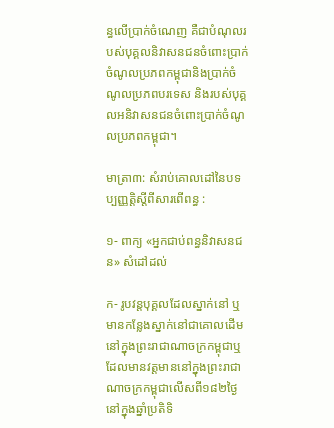ន្ធលើប្រាក់ចំណេញ គឺជាបំណុលរបស់បុគ្គលនិវាសនជនចំពោះប្រាក់ចំណូលប្រភពកម្ពុជានិងប្រាក់ចំណូលប្រភពបរទេស និងរបស់បុគ្គលអនិវាសនជនចំពោះប្រាក់ចំណូលប្រភពកម្ពុជា។

មាត្រា៣: សំរាប់គោលដៅនៃបទប្បញ្ញត្តិស្ដីពីសារពើពន្ធ :

១- ពាក្យ «អ្នកជាប់ពន្ធនិវាសនជន» សំដៅដល់

ក- រូបវន្តបុគ្គលដែលស្នាក់នៅ ឬមានកន្លែងស្នាក់នៅជាគោលដើមនៅក្នុងព្រះរាជាណាចក្រកម្ពុជាឬដែលមានវត្តមាននៅក្នុងព្រះរាជាណាចក្រកម្ពុជាលើសពី១៨២ថ្ងៃនៅក្នុងឆ្នាំប្រតិទិ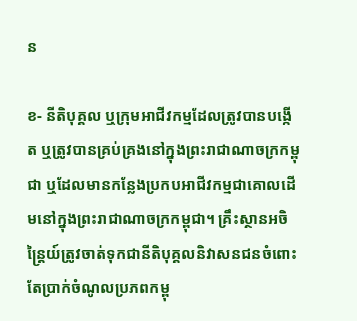ន

ខ- នីតិបុគ្គល ឬក្រុមអាជីវកម្មដែលត្រូវបានបង្កើត ឬត្រូវបានគ្រប់គ្រងនៅក្នុងព្រះរាជាណាចក្រកម្ពុជា ឬដែលមានកន្លែងប្រកបអាជីវកម្មជាគោលដើមនៅក្នុងព្រះរាជាណាចក្រកម្ពុជា។ គ្រឹះស្ថានអចិន្ត្រៃយ៍ត្រូវចាត់ទុកជានីតិបុគ្គលនិវាសនជនចំពោះតែប្រាក់ចំណូលប្រភពកម្ពុ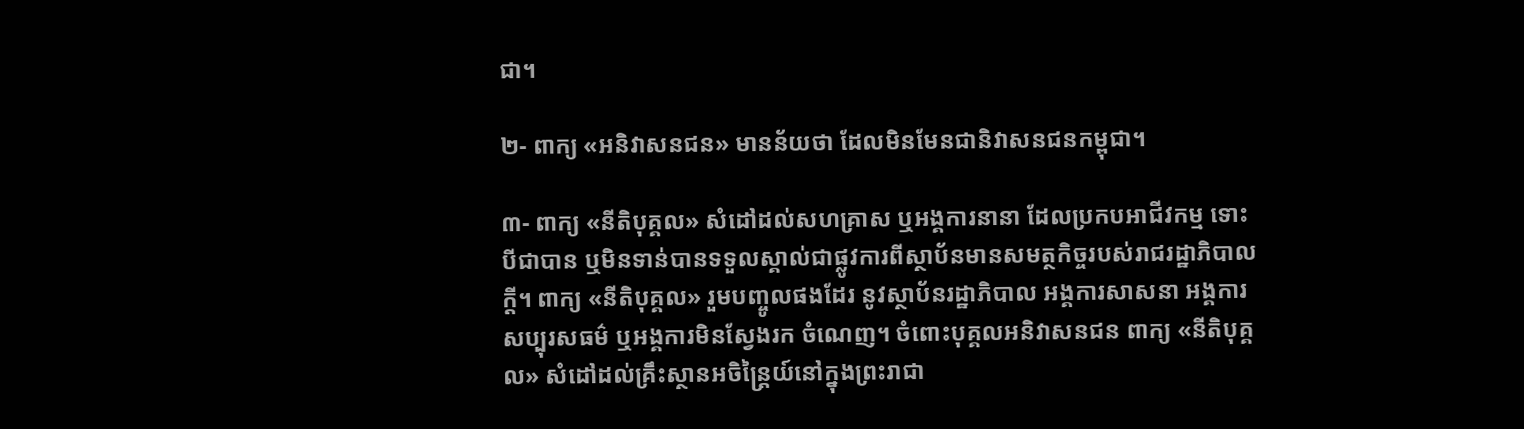ជា។

២- ពាក្យ «អនិវាសនជន» មានន័យថា ដែលមិនមែនជានិវាសនជនកម្ពុជា។

៣- ពាក្យ «នីតិបុគ្គល» សំដៅដល់សហគ្រាស ឬអង្គការនានា ដែលប្រកបអាជីវកម្ម ទោះបីជាបាន ឬមិនទាន់បានទទួលស្គាល់ជាផ្លូវការពីស្ថាប័នមានសមត្ថកិច្ចរបស់រាជរដ្ឋាភិបាលក្ដី។ ពាក្យ «នីតិបុគ្គល» រួមបញ្ចូលផងដែរ នូវស្ថាប័នរដ្ឋាភិបាល អង្គការសាសនា អង្គការសប្បុរសធម៌ ឬអង្គការមិនស្វែងរក ចំណេញ។ ចំពោះបុគ្គលអនិវាសនជន ពាក្យ «នីតិបុគ្គល» សំដៅដល់គ្រឹះស្ថានអចិន្ត្រៃយ៍នៅក្នុងព្រះរាជា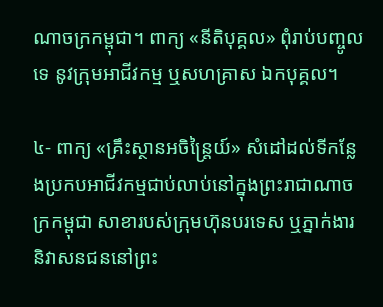ណាចក្រកម្ពុជា។ ពាក្យ «នីតិបុគ្គល» ពុំរាប់បញ្ចូលទេ នូវក្រុមអាជីវកម្ម ឬសហគ្រាស ឯកបុគ្គល។

៤- ពាក្យ «គ្រឹះស្ថានអចិន្ត្រៃយ៍» សំដៅដល់ទីកន្លែងប្រកបអាជីវកម្មជាប់លាប់នៅក្នុងព្រះរាជាណាចក្រកម្ពុជា សាខារបស់ក្រុមហ៊ុនបរទេស ឬភ្នាក់ងារនិវាសនជននៅព្រះ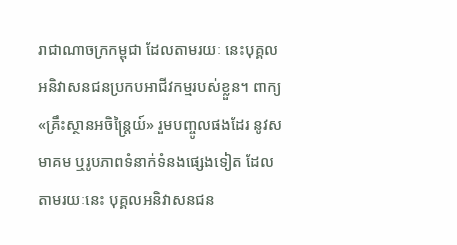រាជាណាចក្រកម្ពុជា ដែលតាមរយៈ នេះបុគ្គលអនិវាសនជនប្រកបអាជីវកម្មរបស់ខ្លួន។ ពាក្យ «គ្រឹះស្ថានអចិន្ត្រៃយ៍» រួមបញ្ចូលផងដែរ នូវសមាគម ឬរូបភាពទំនាក់ទំនងផ្សេងទៀត ដែលតាមរយៈនេះ បុគ្គលអនិវាសនជន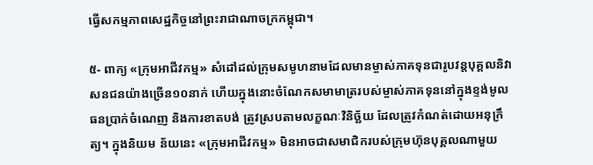ធ្វើសកម្មភាពសេដ្ឋកិច្ចនៅព្រះរាជាណាចក្រកម្ពុជា។

៥- ពាក្យ «ក្រុមអាជីវកម្ម» សំដៅដល់ក្រុមសមូហនាមដែលមានម្ចាស់ភាគទុនជារូបវន្តបុគ្គលនិវាសនជនយ៉ាងច្រើន១០នាក់ ហើយក្នុងនោះចំណែកសមាមាត្ររបស់ម្ចាស់ភាគទុននៅក្នុងខ្ទង់មូលធនប្រាក់ចំណេញ និងការខាតបង់ ត្រូវស្របតាមលក្ខណៈវិនិច្ឆ័យ ដែលត្រូវកំណត់ដោយអនុក្រឹត្យ។ ក្នុងនិយម ន័យនេះ «ក្រុមអាជីវកម្ម» មិនអាចជាសមាជិករបស់ក្រុមហ៊ុនបុគ្គលណាមួយ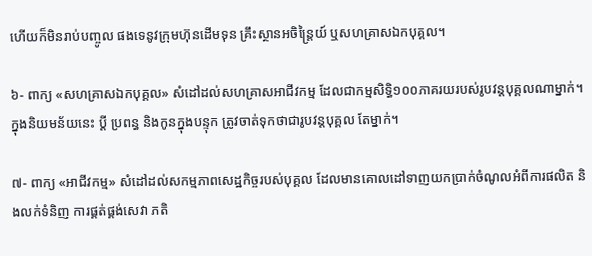ហើយក៏មិនរាប់បញ្ចូល ផងទេនូវក្រុមហ៊ុនដើមទុន គ្រឹះស្ថានអចិន្ត្រៃយ៍ ឬសហគ្រាសឯកបុគ្គល។

៦- ពាក្យ «សហគ្រាសឯកបុគ្គល» សំដៅដល់សហគ្រាសអាជីវកម្ម ដែលជាកម្មសិទ្ធិ១០០ភាគរយរបស់រូបវន្តបុគ្គលណាម្នាក់។ ក្នុងនិយមន័យនេះ ប្ដី ប្រពន្ធ និងកូនក្នុងបន្ទុក ត្រូវចាត់ទុកថាជារូបវន្តបុគ្គល តែម្នាក់។

៧- ពាក្យ «អាជីវកម្ម» សំដៅដល់សកម្មភាពសេដ្ឋកិច្ចរបស់បុគ្គល ដែលមានគោលដៅទាញយកប្រាក់ចំណូលអំពីការផលិត និងលក់ទំនិញ ការផ្គត់ផ្គង់សេវា ភតិ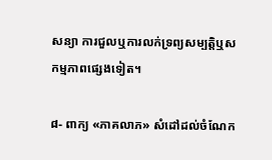សន្យា ការជួលឬការលក់ទ្រព្យសម្បត្តិឬសកម្មភាពផ្សេងទៀត។

៨- ពាក្យ «ភាគលាភ» សំដៅដល់ចំណែក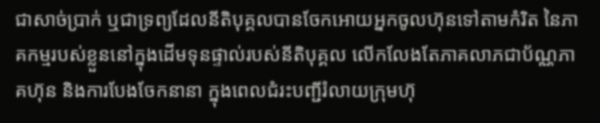ជាសាច់ប្រាក់ ឬជាទ្រព្យដែលនីតិបុគ្គលបានចែកអោយអ្នកចូលហ៊ុនទៅតាមកំរិត នៃភាគកម្មរបស់ខ្លួននៅក្នុងដើមទុនផ្ទាល់របស់នីតិបុគ្គល លើកលែងតែភាគលាភជាប័ណ្ណភាគហ៊ុន និងការបែងចែកនានា ក្នុងពេលជំរះបញ្ជីរំលាយក្រុមហ៊ុ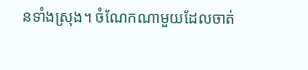នទាំងស្រុង។ ចំណែកណាមួយដែលចាត់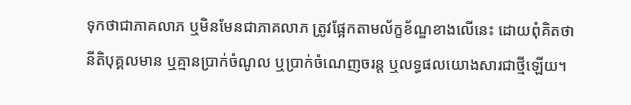ទុកថាជាភាគលាភ ឬមិនមែនជាភាគលាភ ត្រូវផ្អែកតាមល័ក្ខខ័ណ្ឌខាងលើនេះ ដោយពុំគិតថានីតិបុគ្គលមាន ឬគ្មានប្រាក់ចំណូល ឬប្រាក់ចំណេញចរន្ត ឬលទ្ធផលយោងសារជាថ្មីឡើយ។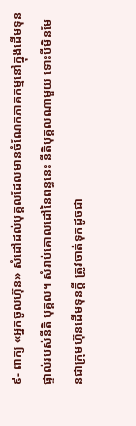៩- ពាក្យ «អ្នកចូលហ៊ុន» សំដៅដល់បុគ្គលដែលមានចំណែកភាគកម្មនៅក្នុងដើមទុនផ្ទាល់របស់នីតិ បុគ្គល។ សំរាប់គោលដៅនៃពន្ធនេះ នីតិបុគ្គលណាមួយ ទោះបីមិនមែនជាក្រុមហ៊ុនដើមទុនក្ដី ត្រូវចាត់ទុកដូចជា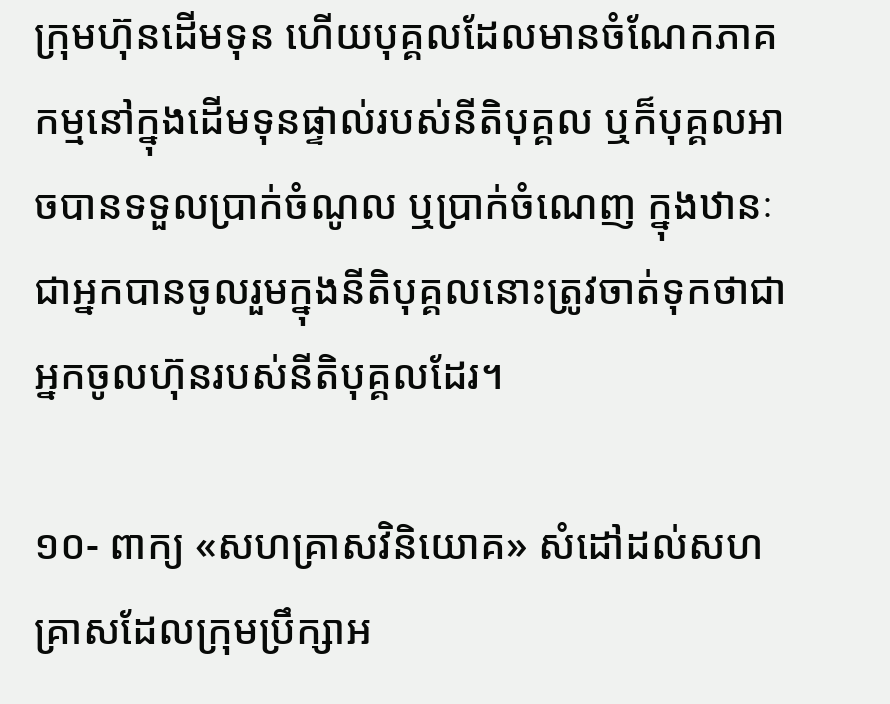ក្រុមហ៊ុនដើមទុន ហើយបុគ្គលដែលមានចំណែកភាគកម្មនៅក្នុងដើមទុនផ្ទាល់របស់នីតិបុគ្គល ឬក៏បុគ្គលអាចបានទទួលប្រាក់ចំណូល ឬប្រាក់ចំណេញ ក្នុងឋានៈជាអ្នកបានចូលរួមក្នុងនីតិបុគ្គលនោះត្រូវចាត់ទុកថាជាអ្នកចូលហ៊ុនរបស់នីតិបុគ្គលដែរ។

១០- ពាក្យ «សហគ្រាសវិនិយោគ» សំដៅដល់សហគ្រាសដែលក្រុមប្រឹក្សាអ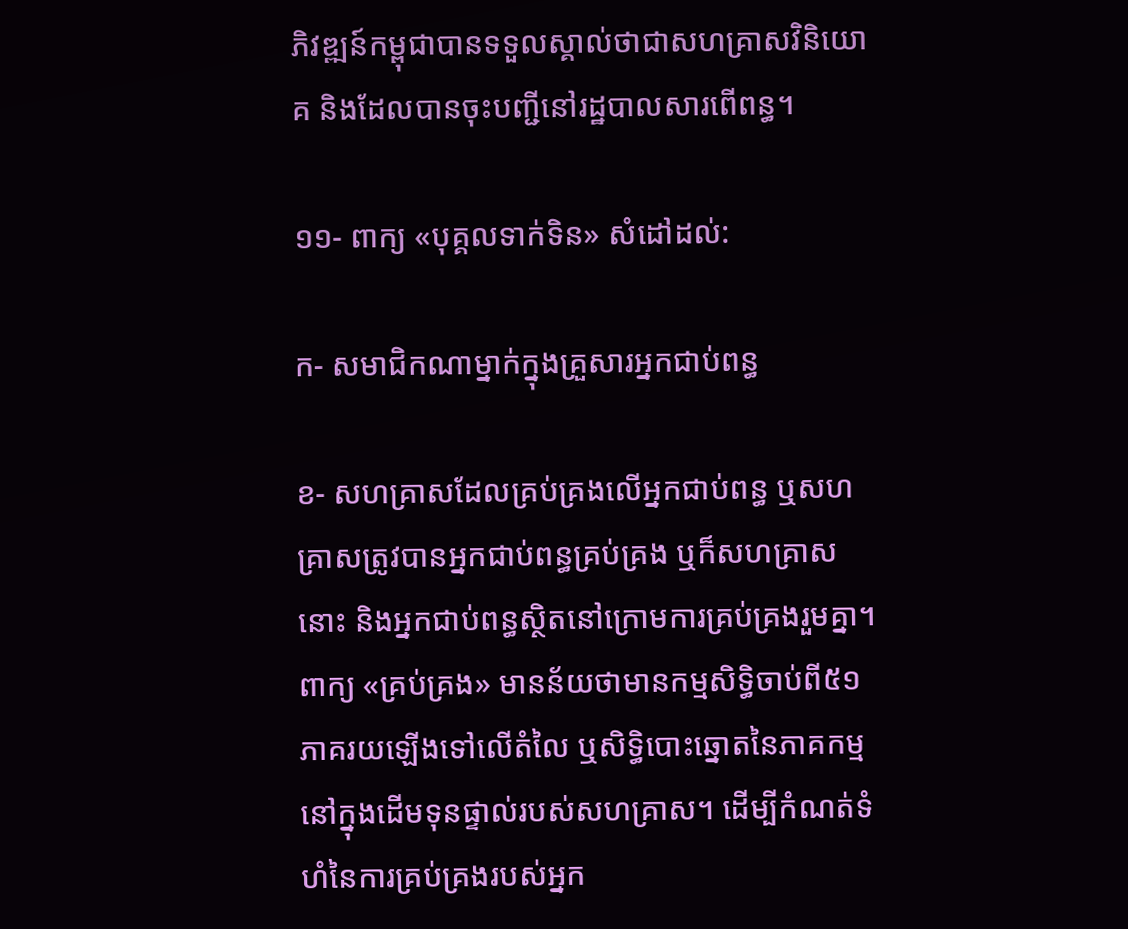ភិវឌ្ឍន៍កម្ពុជាបានទទួលស្គាល់ថាជាសហគ្រាសវិនិយោគ និងដែលបានចុះបញ្ជីនៅរដ្ឋបាលសារពើពន្ធ។

១១- ពាក្យ «បុគ្គលទាក់ទិន» សំដៅដល់:

ក- សមាជិកណាម្នាក់ក្នុងគ្រួសារអ្នកជាប់ពន្ធ

ខ- សហគ្រាសដែលគ្រប់គ្រងលើអ្នកជាប់ពន្ធ ឬសហគ្រាសត្រូវបានអ្នកជាប់ពន្ធគ្រប់គ្រង ឬក៏សហគ្រាសនោះ និងអ្នកជាប់ពន្ធស្ថិតនៅក្រោមការគ្រប់គ្រងរួមគ្នា។ ពាក្យ «គ្រប់គ្រង» មានន័យថាមានកម្មសិទ្ធិចាប់ពី៥១ភាគរយឡើងទៅលើតំលៃ ឬសិទ្ធិបោះឆ្នោតនៃភាគកម្មនៅក្នុងដើមទុនផ្ទាល់របស់សហគ្រាស។ ដើម្បីកំណត់ទំហំនៃការគ្រប់គ្រងរបស់អ្នក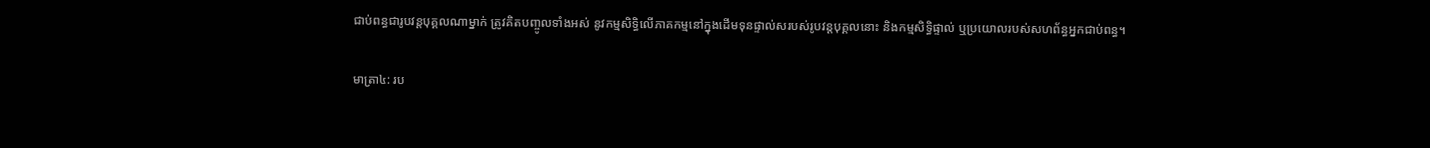ជាប់ពន្ធជារូបវន្តបុគ្គលណាម្នាក់ ត្រូវគិតបញ្ចូលទាំងអស់ នូវកម្មសិទ្ធិលើភាគកម្មនៅក្នុងដើមទុនផ្ទាល់សរបស់រូបវន្តបុគ្គលនោះ និងកម្មសិទ្ធិផ្ទាល់ ឬប្រយោលរបស់សហព័ន្ធអ្នកជាប់ពន្ធ។

មាត្រា៤: រប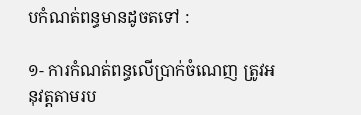បកំណត់ពន្ធមានដូចតទៅ :

១- ការកំណត់ពន្ធលើប្រាក់ចំណេញ ត្រូវអនុវត្តតាមរប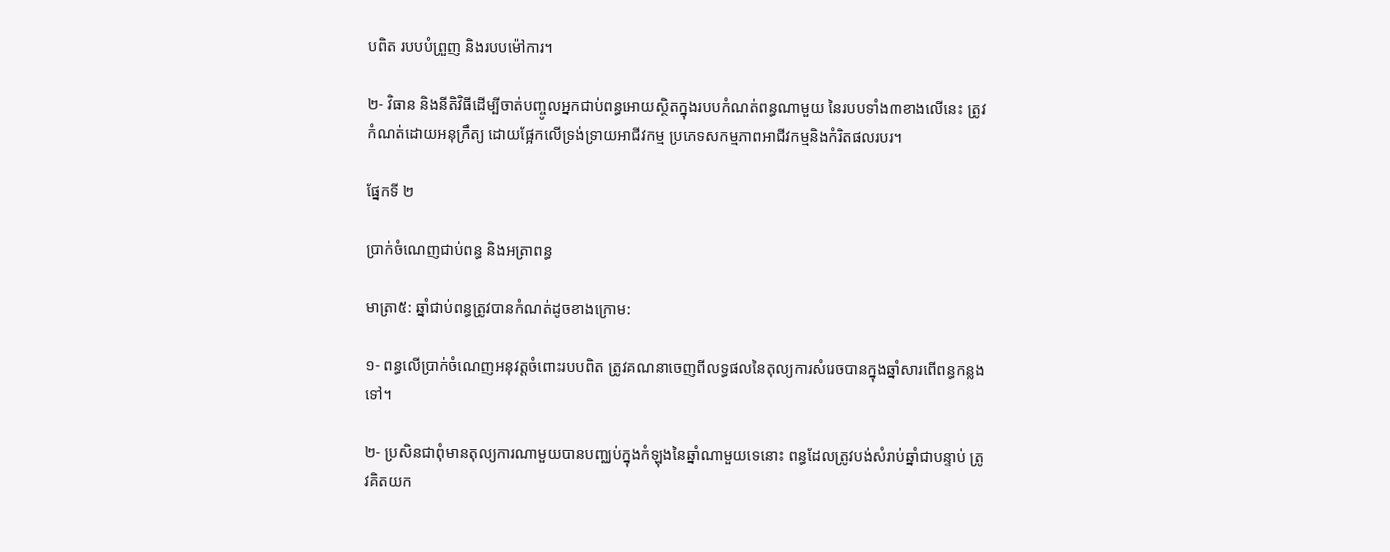បពិត របបបំព្រួញ និងរបបម៉ៅការ។

២- វិធាន និងនីតិវិធីដើម្បីចាត់បញ្ចូលអ្នកជាប់ពន្ធអោយស្ថិតក្នុងរបបកំណត់ពន្ធណាមួយ នៃរបបទាំង៣ខាងលើនេះ ត្រូវកំណត់ដោយអនុក្រឹត្យ ដោយផ្អែកលើទ្រង់ទ្រាយអាជីវកម្ម ប្រភេទសកម្មភាពអាជីវកម្មនិងកំរិតផលរបរ។

ផ្នែកទី ២

ប្រាក់ចំណេញជាប់ពន្ធ និងអត្រាពន្ធ

មាត្រា៥: ឆ្នាំជាប់ពន្ធត្រូវបានកំណត់ដូចខាងក្រោម:

១- ពន្ធលើប្រាក់ចំណេញអនុវត្តចំពោះរបបពិត ត្រូវគណនាចេញពីលទ្ធផលនៃតុល្យការសំរេចបានក្នុងឆ្នាំសារពើពន្ធកន្លងទៅ។

២- ប្រសិនជាពុំមានតុល្យការណាមួយបានបញ្ឈប់ក្នុងកំឡុងនៃឆ្នាំណាមួយទេនោះ ពន្ធដែលត្រូវបង់សំរាប់ឆ្នាំជាបន្ទាប់ ត្រូវគិតយក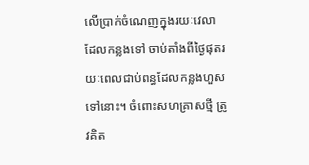លើប្រាក់ចំណេញក្នុងរយៈវេលាដែលកន្លងទៅ ចាប់តាំងពីថ្ងៃផុតរយៈពេលជាប់ពន្ធដែលកន្លងហួសទៅនោះ។ ចំពោះសហគ្រាសថ្មី ត្រូវគិត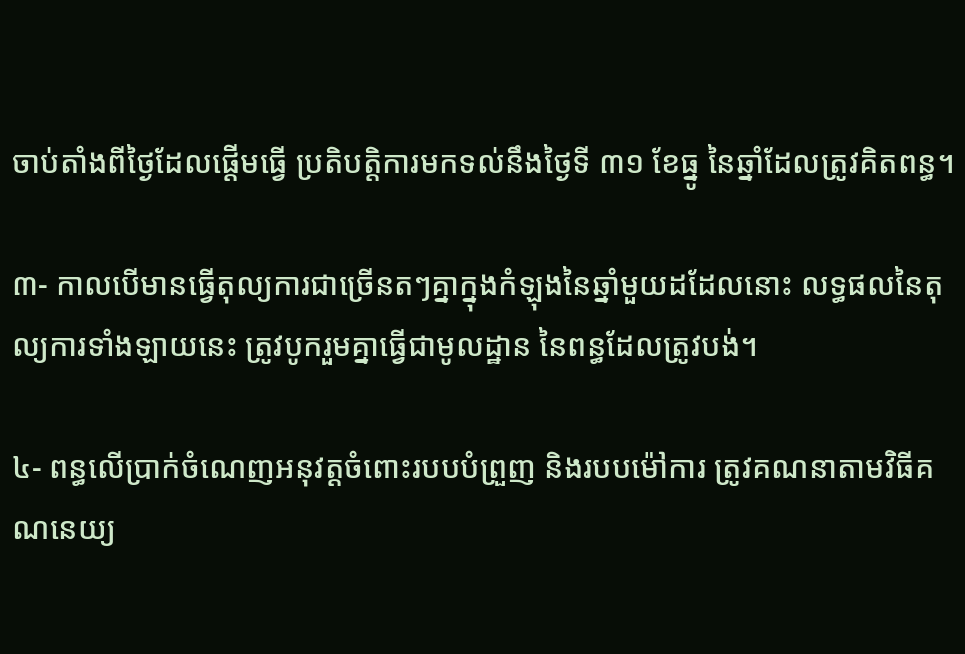ចាប់តាំងពីថ្ងៃដែលផ្ដើមធ្វើ ប្រតិបត្តិការមកទល់នឹងថ្ងៃទី ៣១ ខែធ្នូ នៃឆ្នាំដែលត្រូវគិតពន្ធ។

៣- កាលបើមានធ្វើតុល្យការជាច្រើនតៗគ្នាក្នុងកំឡុងនៃឆ្នាំមួយដដែលនោះ លទ្ធផលនៃតុល្យការទាំងឡាយនេះ ត្រូវបូករួមគ្នាធ្វើជាមូលដ្ឋាន នៃពន្ធដែលត្រូវបង់។

៤- ពន្ធលើប្រាក់ចំណេញអនុវត្តចំពោះរបបបំព្រួញ និងរបបម៉ៅការ ត្រូវគណនាតាមវិធីគណនេយ្យ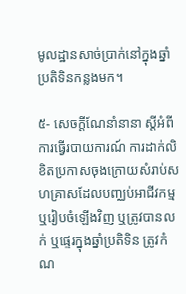មូលដ្ឋានសាច់ប្រាក់នៅក្នុងឆ្នាំប្រតិទិនកន្លងមក។

៥- សេចក្ដីណែនាំនានា ស្ដីអំពីការធ្វើរបាយការណ៍ ការដាក់លិខិតប្រកាសចុងក្រោយសំរាប់សហគ្រាសដែលបញ្ឈប់អាជីវកម្ម ឬរៀបចំឡើងវិញ ឬត្រូវបានលក់ ឬផ្ទេរក្នុងឆ្នាំប្រតិទិន ត្រូវកំណ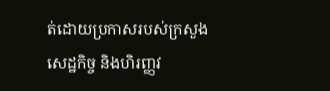ត់ដោយប្រកាសរបស់ក្រសួងសេដ្ឋកិច្ច និងហិរញ្ញវ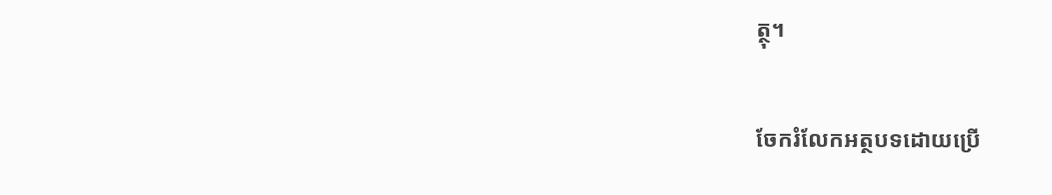ត្ថុ។

ចែករំលែកអត្ថបទដោយប្រើ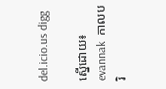del.icio.us digg

ស្នើដោយ៖ evannak  កាលបរិ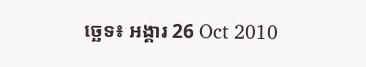ច្ឆេទ៖ អង្គារ 26 Oct 2010